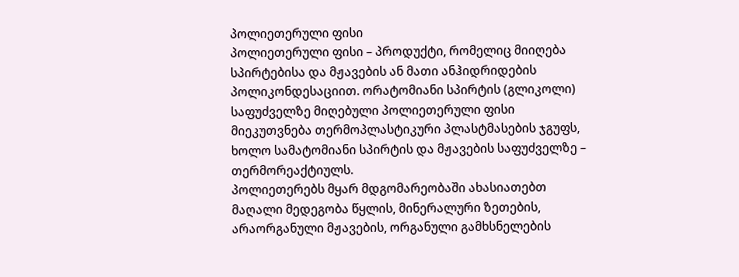პოლიეთერული ფისი
პოლიეთერული ფისი – პროდუქტი, რომელიც მიიღება სპირტებისა და მჟავების ან მათი ანჰიდრიდების პოლიკონდესაციით. ორატომიანი სპირტის (გლიკოლი) საფუძველზე მიღებული პოლიეთერული ფისი მიეკუთვნება თერმოპლასტიკური პლასტმასების ჯგუფს, ხოლო სამატომიანი სპირტის და მჟავების საფუძველზე – თერმორეაქტიულს.
პოლიეთერებს მყარ მდგომარეობაში ახასიათებთ მაღალი მედეგობა წყლის, მინერალური ზეთების, არაორგანული მჟავების, ორგანული გამხსნელების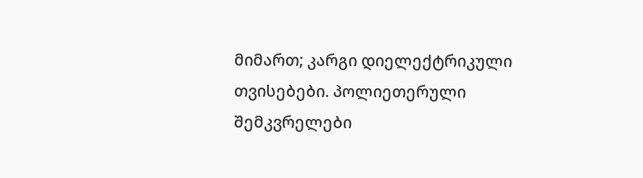მიმართ; კარგი დიელექტრიკული თვისებები. პოლიეთერული შემკვრელები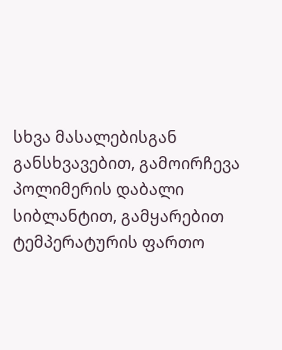სხვა მასალებისგან განსხვავებით, გამოირჩევა პოლიმერის დაბალი სიბლანტით, გამყარებით ტემპერატურის ფართო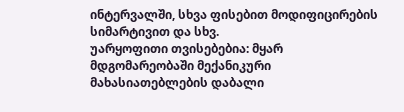ინტერვალში, სხვა ფისებით მოდიფიცირების სიმარტივით და სხვ.
უარყოფითი თვისებებია: მყარ მდგომარეობაში მექანიკური მახასიათებლების დაბალი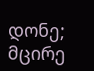დონე; მცირე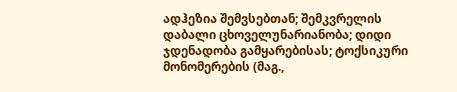ადჰეზია შემვსებთან; შემკვრელის დაბალი ცხოველუნარიანობა; დიდი ჯდენადობა გამყარებისას; ტოქსიკური მონომერების (მაგ.,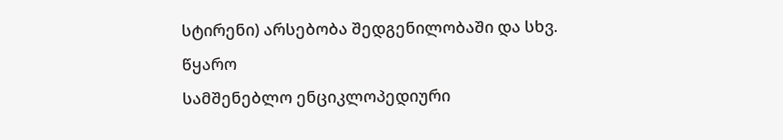სტირენი) არსებობა შედგენილობაში და სხვ.
წყარო
სამშენებლო ენციკლოპედიური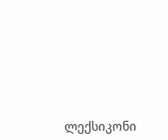ლექსიკონი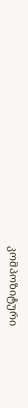კომპოზიტური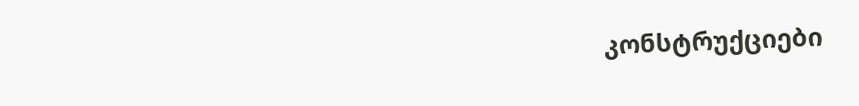კონსტრუქციები